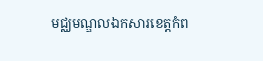មជ្ឈមណ្ឌលឯកសារខេត្តកំព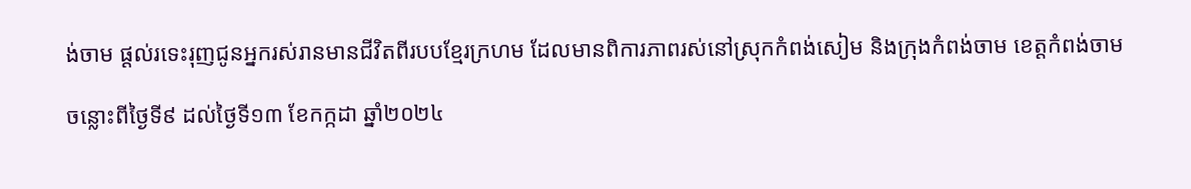ង់ចាម ផ្តល់រទេះរុញជូនអ្នករស់រានមានជីវិតពីរបបខ្មែរក្រហម ដែលមានពិការភាពរស់នៅស្រុកកំពង់សៀម និងក្រុងកំពង់ចាម ខេត្តកំពង់ចាម

ចន្លោះពីថ្ងៃទី៩ ដល់ថ្ងៃទី១៣ ខែកក្កដា ឆ្នាំ២០២៤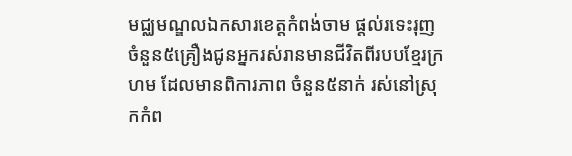មជ្ឈមណ្ឌលឯកសារខេត្តកំពង់ចាម ផ្តល់រទេះរុញចំនួន៥គ្រឿងជូនអ្នករស់រានមានជីវិតពីរបបខ្មែរក្រហម ដែលមានពិការភាព ចំនួន៥នាក់ រស់នៅស្រុកកំព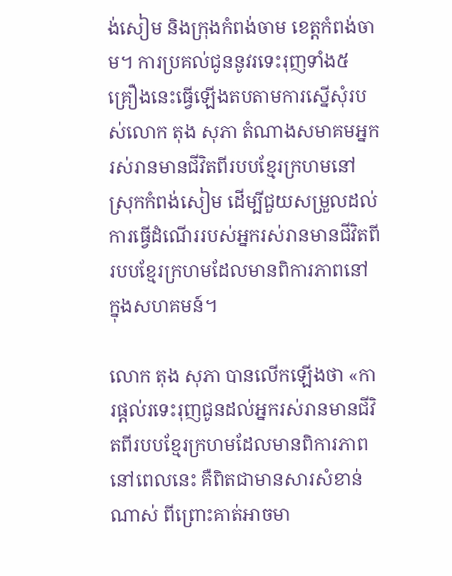ង់សៀម និងក្រុងកំពង់ចាម ខេត្តកំពង់ចាម។ ការប្រគល់ជូននូវរទេះរុញទាំង៥គ្រឿងនេះធ្វើឡើងតបតាមការស្នើសុំរបស់លោក តុង សុភា តំណាងសមាគមអ្នករស់រានមានជីវិតពីរបបខ្មែរក្រហមនៅស្រុកកំពង់សៀម ដើម្បីជួយសម្រួលដល់ការធ្វើដំណើររបស់អ្នករស់រានមានជីវិតពីរបបខ្មែរក្រហមដែលមានពិការភាពនៅក្នុងសហគមន៍។

លោក តុង សុភា បានលើកឡើងថា «ការផ្ដល់រទេះរុញជូនដល់អ្នករស់រានមានជីវិតពីរបបខ្មែរក្រហមដែលមានពិការភាពនៅពេលនេះ គឺពិតជាមានសារសំខាន់ណាស់ ពីព្រោះគាត់អាចមា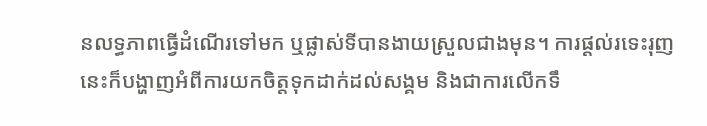នលទ្ធភាពធ្វើដំណើរទៅមក ឬផ្លាស់ទីបានងាយស្រួលជាងមុន។ ការផ្ដល់រទេះរុញនេះក៏បង្ហាញអំពីការយកចិត្តទុកដាក់ដល់សង្គម និងជាការលើកទឹ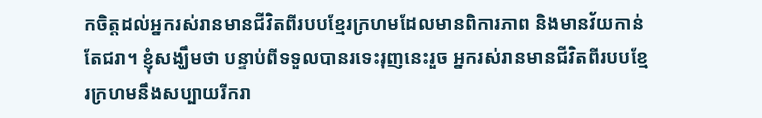កចិត្តដល់អ្នករស់រានមានជីវិតពីរបបខ្មែរក្រហមដែលមានពិការភាព និងមានវ័យកាន់តែជរា។ ខ្ញុំសង្ឃឹមថា បន្ទាប់ពីទទួលបានរទេះរុញនេះរួច អ្នករស់រានមានជីវិតពីរបបខ្មែរក្រហមនឹងសប្បាយរីករា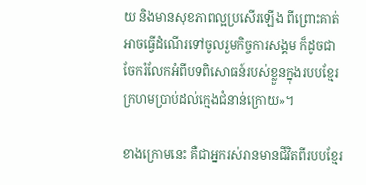យ និងមានសុខភាពល្អប្រសើរឡើង ពីព្រោះគាត់អាចធ្វើដំណើរទៅចូលរួមកិច្ចការសង្គម ក៏ដូចជា ចែករំលែកអំពីបទពិសោធន៍របស់ខ្លួនក្នុងរបបខ្មែរក្រហមប្រាប់ដល់ក្មេងជំនាន់ក្រោយ»។

ខាងក្រោមនេះ គឺជាអ្នករស់រានមានជីវិតពីរបបខ្មែរ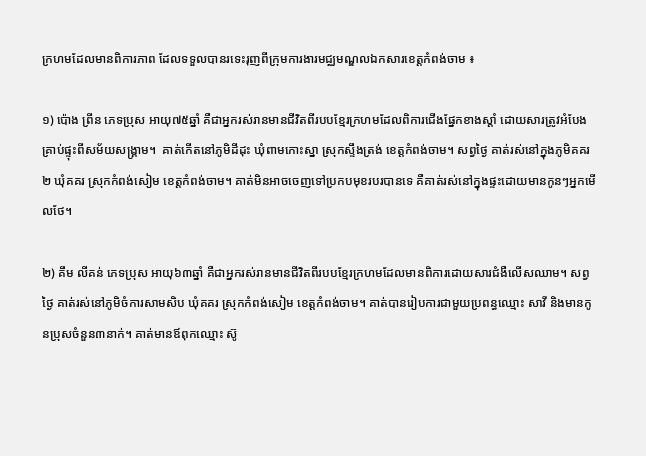ក្រហមដែលមានពិការភាព ដែលទទួលបានរទេះរុញពីក្រុមការងារមជ្ឈមណ្ឌលឯកសារខេត្តកំពង់ចាម ៖

១) ប៉ោង ព្រីន ភេទប្រុស អាយុ៧៥ឆ្នាំ គឺជាអ្នករស់រានមានជីវិតពីរបបខ្មែរក្រហមដែលពិការជើងផ្នែកខាងស្ដាំ ដោយសារត្រូវអំបែងគ្រាប់ផ្ទុះពីសម័យសង្រ្គាម។  គាត់កើតនៅភូមិដីដុះ ឃុំពាមកោះស្នា ស្រុកស្ទឹងត្រង់ ខេត្តកំពង់ចាម។ សព្វថ្ងៃ គាត់រស់នៅក្នុងភូមិគគរ២ ឃុំគគរ ស្រុកកំពង់សៀម ខេត្តកំពង់ចាម។ គាត់មិនអាចចេញទៅប្រកបមុខរបរបានទេ គឺគាត់រស់នៅក្នុងផ្ទះដោយមានកូនៗអ្នកមើលថែ។

២) គឹម លីគន់ ភេទប្រុស អាយុ៦៣ឆ្នាំ គឺជាអ្នករស់រានមានជីវិតពីរបបខ្មែរក្រហមដែលមានពិការដោយសារជំងឺលើសឈាម។ សព្វថ្ងៃ គាត់រស់នៅភូមិចំការសាមសិប ឃុំគគរ ស្រុកកំពង់សៀម ខេត្តកំពង់ចាម។ គាត់បានរៀបការជាមួយប្រពន្ធឈ្មោះ សាវី និងមានកូនប្រុសចំនួន៣នាក់។ គាត់មានឪពុកឈ្មោះ ស៊ូ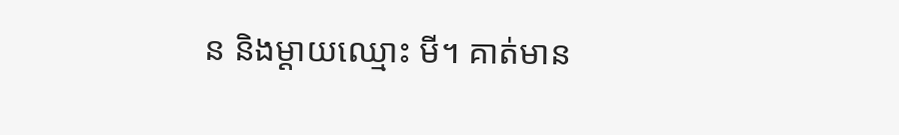ន និងម្ដាយឈ្មោះ មី។ គាត់មាន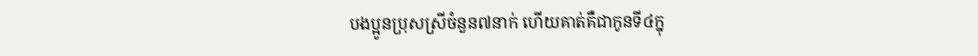បងប្អូនប្រុសស្រីចំនួន៧នាក់ ហើយគាត់គឺជាកូនទី៤ក្នុ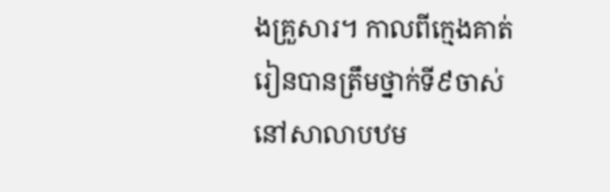ងគ្រួសារ។ កាលពីក្មេងគាត់រៀនបានត្រឹមថ្នាក់ទី៩ចាស់ នៅសាលាបឋម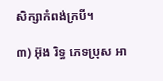សិក្សាកំពង់ក្របី។

៣) អ៊ុង រិទ្ធ ភេទប្រុស អា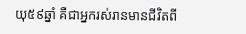យុ៥៩ឆ្នាំ គឺជាអ្នករស់រានមានជីវិតពី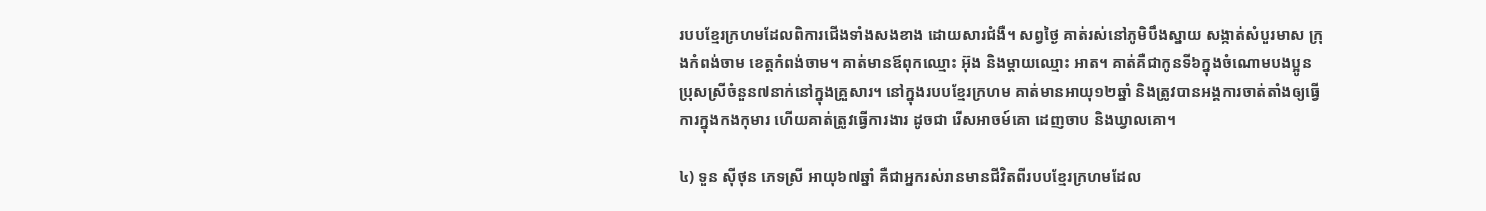របបខ្មែរក្រហមដែលពិការជើងទាំងសងខាង ដោយសារជំងឺ។ សព្វថ្ងៃ គាត់រស់នៅភូមិបឹងស្នាយ សង្កាត់សំបួរមាស ក្រុងកំពង់ចាម ខេត្តកំពង់ចាម។ គាត់មានឪពុកឈ្មោះ អ៊ុង និងម្ដាយឈ្មោះ អាត។ គាត់គឺជាកូនទី៦ក្នុងចំណោមបងប្អូនប្រុសស្រីចំនួន៧នាក់នៅក្នុងគ្រួសារ។ នៅក្នុងរបបខ្មែរក្រហម គាត់មានអាយុ១២ឆ្នាំ និងត្រូវបានអង្គការចាត់តាំងឲ្យធ្វើការក្នុងកងកុមារ ហើយគាត់ត្រូវធ្វើការងារ ដូចជា រើសអាចម៍គោ ដេញចាប និងឃ្វាលគោ។

៤) ទួន ស៊ីថុន ភេទស្រី អាយុ៦៧ឆ្នាំ គឺជាអ្នករស់រានមានជីវិតពីរបបខ្មែរក្រហមដែល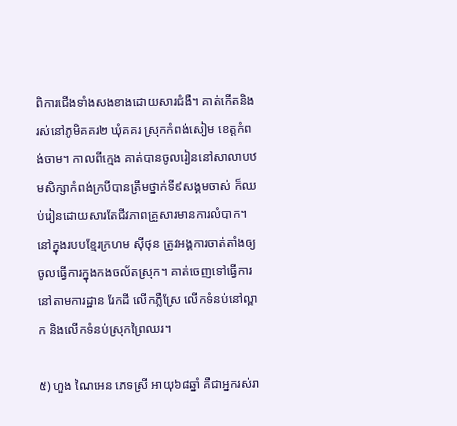ពិការជើងទាំងសងខាងដោយសារជំងឺ។ គាត់កើតនិងរស់នៅភូមិគគរ២ ឃុំគគរ ស្រុកកំពង់សៀម ខេត្តកំពង់ចាម។ កាលពីក្មេង គាត់បានចូលរៀននៅសាលាបឋមសិក្សាកំពង់ក្របីបានត្រឹមថ្នាក់ទី៩សង្គមចាស់ ក៏ឈប់រៀនដោយសារតែជីវភាពគ្រួសារមានការលំបាក។ នៅក្នុងរបបខ្មែរក្រហម ស៊ីថុន ត្រូវអង្គការចាត់តាំងឲ្យចូលធ្វើការក្នុងកងចល័តស្រុក។ គាត់ចេញទៅធ្វើការនៅតាមការដ្ឋាន រែកដី លើកភ្លឺស្រែ លើកទំនប់នៅល្ពាក និងលើកទំនប់ស្រុកព្រៃឈរ។

៥) ហួង ណៃអេន ភេទស្រី អាយុ៦៨ឆ្នាំ គឺជាអ្នករស់រា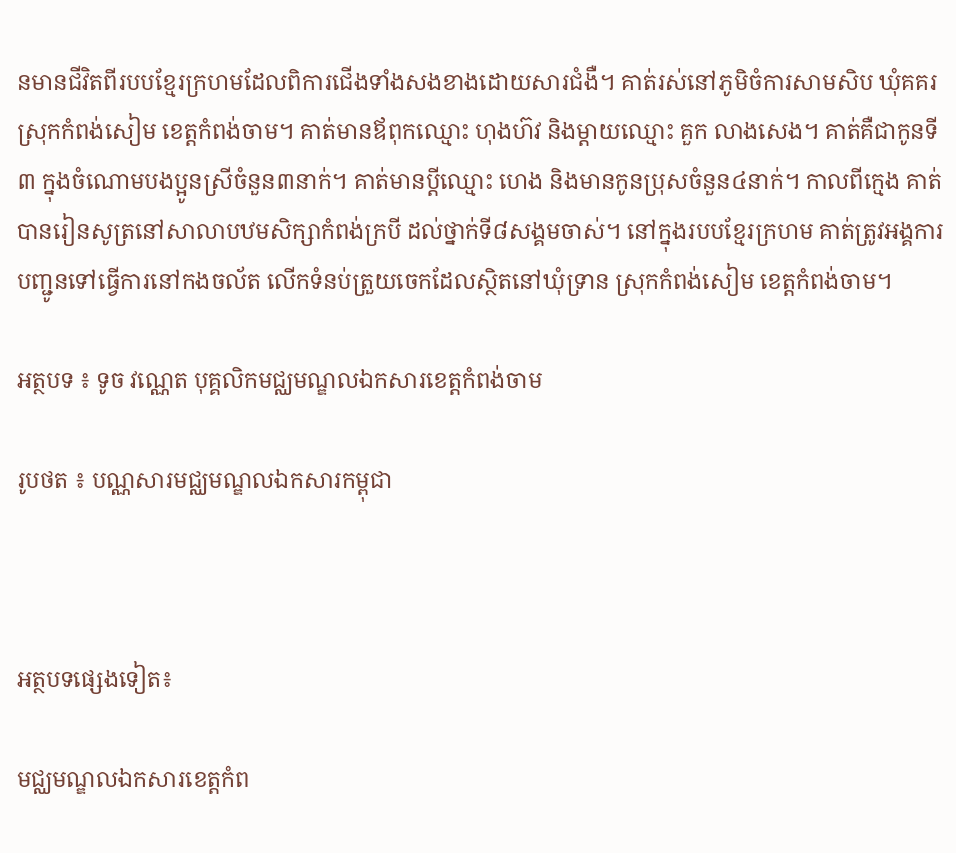នមានជីវិតពីរបបខ្មែរក្រហមដែលពិការជើងទាំងសងខាងដោយសារជំងឺ។ គាត់រស់នៅភូមិចំការសាមសិប ឃុំគគរ ស្រុកកំពង់សៀម ខេត្តកំពង់ចាម។ គាត់មានឪពុកឈ្មោះ ហុងហ៊វ និងម្ដាយឈ្មោះ គួក លាងសេង។ គាត់គឺជាកូនទី៣ ក្នុងចំណោមបងប្អូនស្រីចំនួន៣នាក់។ គាត់មានប្ដីឈ្មោះ ហេង និងមានកូនប្រុសចំនួន៤នាក់។ កាលពីក្មេង គាត់បានរៀនសូត្រនៅសាលាបឋមសិក្សាកំពង់ក្របី ដល់ថ្នាក់ទី៨សង្គមចាស់។ នៅក្នុងរបបខ្មែរក្រហម គាត់ត្រូវអង្គការបញ្ជូនទៅធ្វើការនៅកងចល័ត លើកទំនប់ត្រួយចេកដែលស្ថិតនៅឃុំទ្រាន ស្រុកកំពង់សៀម ខេត្តកំពង់ចាម។

អត្ថបទ ៖ ទូច វណ្ណេត បុគ្គលិកមជ្ឈមណ្ឌលឯកសារខេត្តកំពង់ចាម

រូបថត ៖ បណ្ណសារមជ្ឈមណ្ឌលឯកសារកម្ពុជា



អត្ថបទផ្សេងទៀត៖

មជ្ឈមណ្ឌលឯកសារខេត្តកំព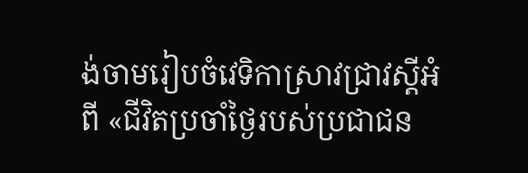ង់ចាមរៀបចំវេទិកាស្រាវជ្រាវស្តីអំពី «ជីវិតប្រចាំថ្ងៃរបស់ប្រជាជន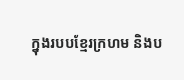ក្នុងរបបខ្មែរក្រហម និងប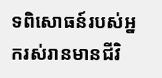ទពិសោធន៍របស់អ្នករស់រានមានជីវិ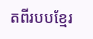តពីរបបខ្មែរ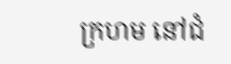ក្រហម នៅជំ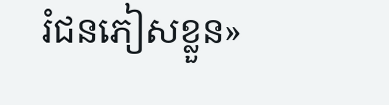រំជនភៀសខ្លួន»